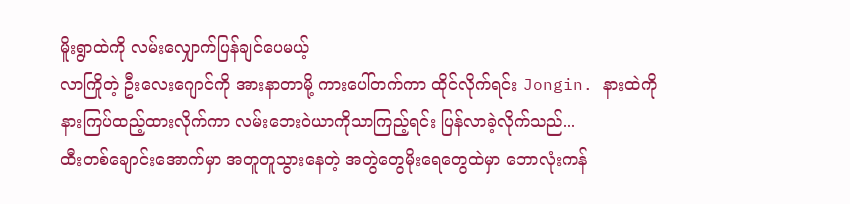မိူးရွာထဲကို လမ်းလျှောက်ပြန်ချင်ပေမယ့်
လာကြိုတဲ့ ဦးလေးဂျောင်ကို အားနာတာမို့ ကားပေါ်တက်ကာ ထိုင်လိုက်ရင်း Jongin. နားထဲကို နားကြပ်ထည့်ထားလိုက်ကာ လမ်းဘေးဝဲယာကိုသာကြည့်ရင်း ပြန်လာခဲ့လိုက်သည်...
ထီးတစ်ချောင်းအောက်မှာ အတူတူသွားနေတဲ့ အတွဲတွေမိုးရေတွေထဲမှာ ဘောလုံးကန်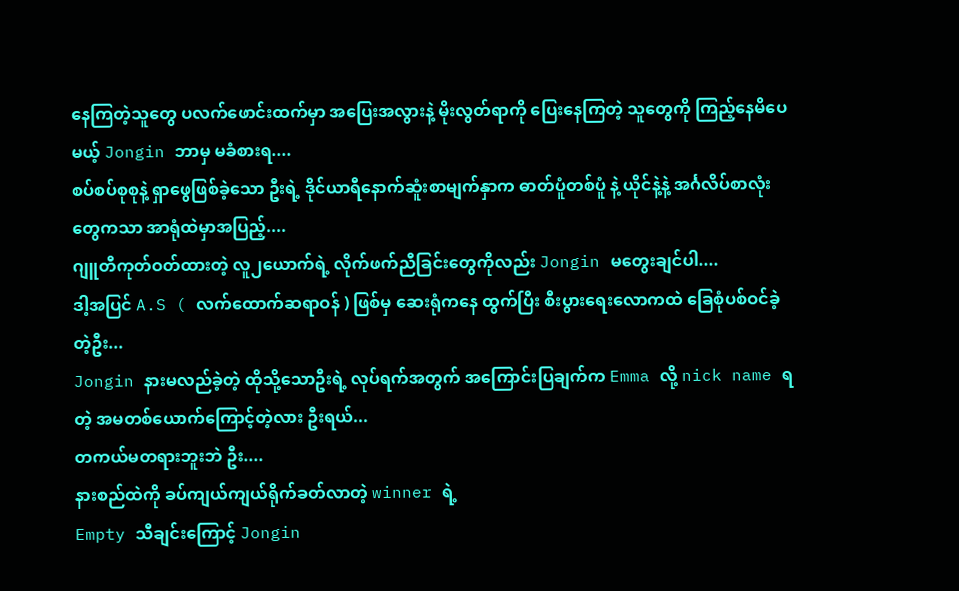နေကြတဲ့သူတွေ ပလက်ဖောင်းထက်မှာ အပြေးအလွားနဲ့ မိုးလွတ်ရာကို ပြေးနေကြတဲ့ သူတွေကို ကြည့်နေမိပေမယ့် Jongin ဘာမှ မခံစားရ....
စပ်စပ်စုစုနဲ့ ရှာဖွေဖြစ်ခဲ့သော ဦးရဲ့ ဒိုင်ယာရီနောက်ဆူံးစာမျက်နှာက ဓာတ်ပူံတစ်ပူံ နဲ့ ယိုင်နဲ့နဲ့ အင်္ဂလိပ်စာလုံးတွေကသာ အာရုံထဲမှာအပြည့်....
ဂျူတီကုတ်ဝတ်ထားတဲ့ လူ၂ယောက်ရဲ့ လိုက်ဖက်ညီခြင်းတွေကိုလည်း Jongin မတွေးချင်ပါ....
ဒါ့အပြင် A.S ( လက်ထောက်ဆရာဝန် ) ဖြစ်မှ ဆေးရုံကနေ ထွက်ပြီး စီးပွားရေးလောကထဲ ခြေစုံပစ်ဝင်ခဲ့တဲ့ဦး...
Jongin နားမလည်ခဲ့တဲ့ ထိုသို့သောဦးရဲ့ လုပ်ရက်အတွက် အကြောင်းပြချက်က Emma လို့ nick name ရတဲ့ အမတစ်ယောက်ကြောင့်တဲ့လား ဦးရယ်...
တကယ်မတရားဘူးဘဲ ဦး....
နားစည်ထဲကို ခပ်ကျယ်ကျယ်ရိုက်ခတ်လာတဲ့ winner ရဲ့
Empty သီချင်းကြောင့် Jongin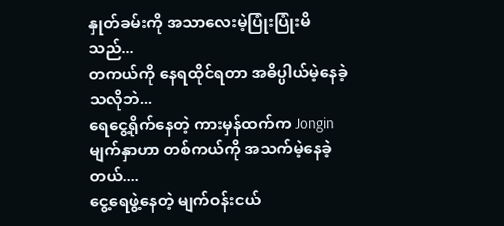နှုတ်ခမ်းကို အသာလေးမဲ့ပြုံးပြုံးမိသည်...
တကယ်ကို နေရထိုင်ရတာ အဓိပ္ပါယ်မဲ့နေခဲ့သလိုဘဲ...
ရေငွေ့ရိုက်နေတဲ့ ကားမှန်ထက်က Jongin မျက်နှာဟာ တစ်ကယ်ကို အသက်မဲ့နေခဲ့တယ်....
ငွေ့ရေဖွဲ့နေတဲ့ မျက်ဝန်းငယ်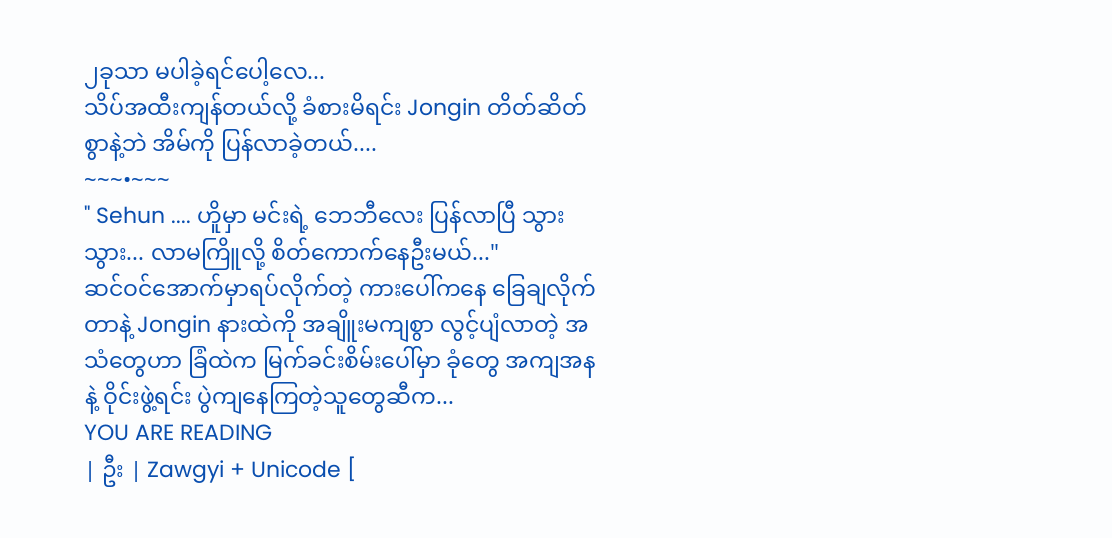၂ခုသာ မပါခဲ့ရင်ပေါ့လေ...
သိပ်အထီးကျန်တယ်လို့ ခံစားမိရင်း Jongin တိတ်ဆိတ်စွာနဲ့ဘဲ အိမ်ကို ပြန်လာခဲ့တယ်....
~~~•~~~
" Sehun .... ဟိူမှာ မင်းရဲ့ ဘေဘီလေး ပြန်လာပြီ သွားသွား... လာမကြိူလို့ စိတ်ကောက်နေဦးမယ်..."
ဆင်ဝင်အောက်မှာရပ်လိုက်တဲ့ ကားပေါ်ကနေ ခြေချလိုက်တာနဲ့ Jongin နားထဲကို အချိူးမကျစွာ လွင့်ပျံလာတဲ့ အသံတွေဟာ ခြံထဲက မြက်ခင်းစိမ်းပေါ်မှာ ခုံတွေ အကျအနနဲ့ ဝိုင်းဖွဲ့ရင်း ပွဲကျနေကြတဲ့သူတွေဆီက...
YOU ARE READING
| ဦး | Zawgyi + Unicode [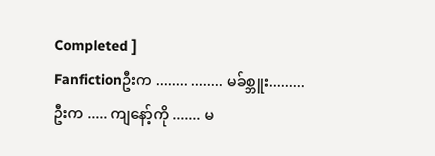Completed ]
Fanfictionဦးက ........ ........ မခ်စ္ဘူး......... ဦးက ..... ကျနော့်ကို ....... မ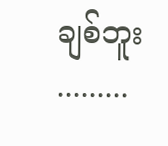ချစ်ဘူး .........